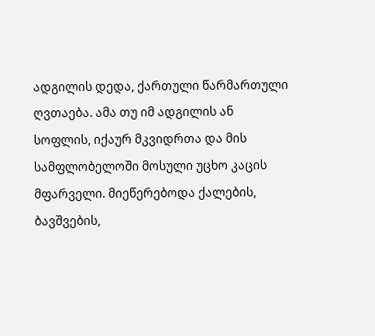ადგილის დედა, ქართული წარმართული ღვთაება. ამა თუ იმ ადგილის ან სოფლის, იქაურ მკვიდრთა და მის სამფლობელოში მოსული უცხო კაცის მფარველი. მიეწერებოდა ქალების, ბავშვების,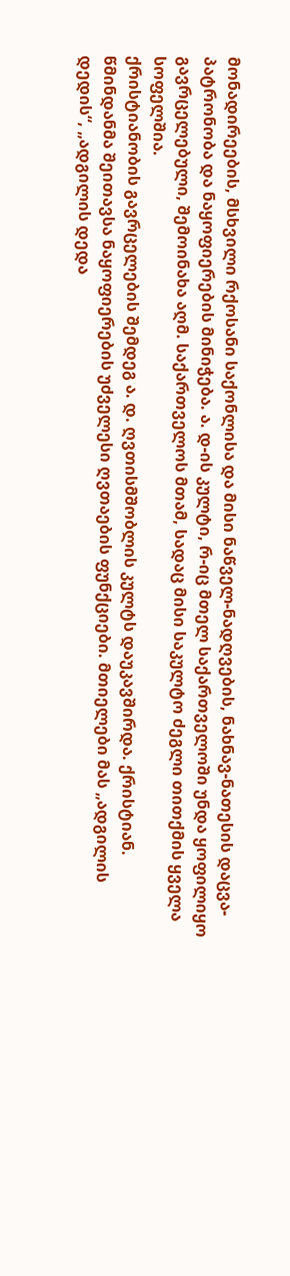მონადირეების, მსხვილი რქოსანი საქონლისა და მისი ნაწველ-ნადღვების, ნახნავ-ნათესის დაცვა-პატრონობა და ნაყოფიერების მინიჭება. ა. დ-ის კულტი, რ-იც მთელ საქართველოში უნდა ყოფილიყო გავრცელებული, შემოინახა აღმ. საქართველოს მთამ, სადაც მისი საკულტო ძეგლი თითქმის ყველა სოფელშია.
ქრისტიანობის გავრცელების შემდეგ ა. დ. ღვთისმშობლის კულტს დაუკავშირდა. ქრისტიან. წმინდანმა შეითავსა ნაყოფიერების უძველესი ღვთაების ფუნქციები. მთიელები მას „ადგილის დედის“, „ადგილის დედა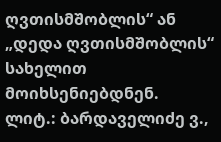ღვთისმშობლის“ ან „დედა ღვთისმშობლის“ სახელით მოიხსენიებდნენ.
ლიტ.: ბარდაველიძე ვ.,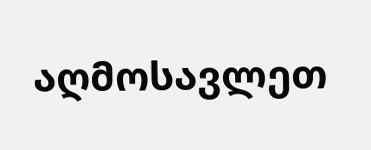აღმოსავლეთ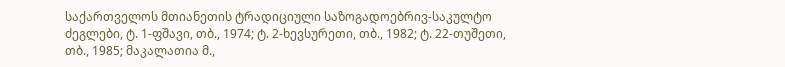საქართველოს მთიანეთის ტრადიციული საზოგადოებრივ-საკულტო ძეგლები, ტ. 1-ფშავი, თბ., 1974; ტ. 2-ხევსურეთი, თბ., 1982; ტ. 22-თუშეთი, თბ., 1985; მაკალათია მ.,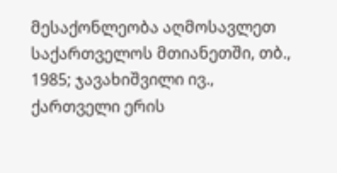მესაქონლეობა აღმოსავლეთ საქართველოს მთიანეთში, თბ., 1985; ჯავახიშვილი ივ., ქართველი ერის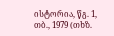ისტორია, წგ. 1, თბ., 1979 (თხზ.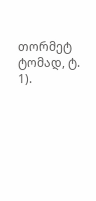თორმეტ ტომად, ტ. 1).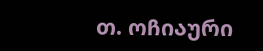თ. ოჩიაური